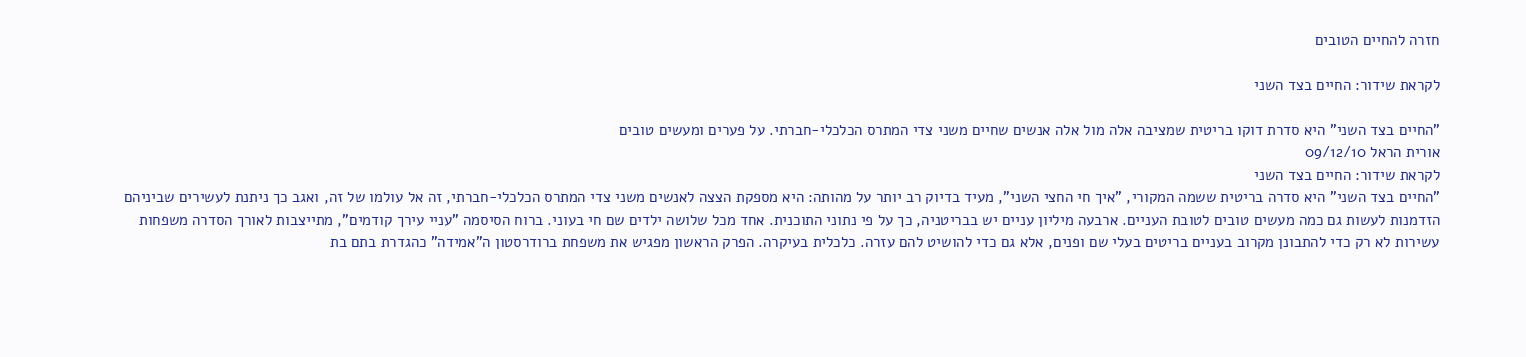חזרה להחיים הטובים

לקראת שידור: החיים בצד השני

"החיים בצד השני" היא סדרת דוקו בריטית שמציבה אלה מול אלה אנשים שחיים משני צדי המתרס הכלכלי-חברתי. על פערים ומעשים טובים
אורית הראל 09/12/10
לקראת שידור: החיים בצד השני
"החיים בצד השני" היא סדרה בריטית ששמה המקורי, "איך חי החצי השני", מעיד בדיוק רב יותר על מהותה: היא מספקת הצצה לאנשים משני צדי המתרס הכלכלי-חברתי, זה אל עולמו של זה, ואגב כך ניתנת לעשירים שביניהם הזדמנות לעשות גם כמה מעשים טובים לטובת העניים. ארבעה מיליון עניים יש בבריטניה, כך על פי נתוני התוכנית. אחד מכל שלושה ילדים שם חי בעוני. ברוח הסיסמה "עניי עירך קודמים", מתייצבות לאורך הסדרה משפחות עשירות לא רק כדי להתבונן מקרוב בעניים בריטים בעלי שם ופנים, אלא גם כדי להושיט להם עזרה. כלכלית בעיקרה. הפרק הראשון מפגיש את משפחת ברודרסטון ה"אמידה" כהגדרת בתם בת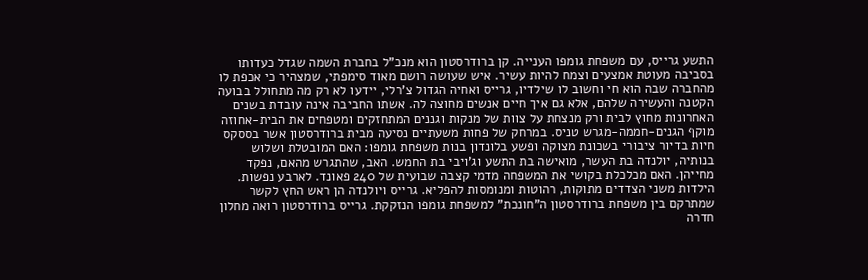התשע גרייס, עם משפחת גומפו הענייה. קן ברודרסטון הוא מנכ"ל בחברת השמה שגדל כעדותו בסביבה מעוטת אמצעים וצמח להיות עשיר. איש שעושה רושם מאוד סימפתי, שמצהיר כי אכפת לו מהחברה שבה הוא חי וחשוב לו שילדיו, גרייס ואחיה הגדול צ'רלי, יידעו לא רק מה מתחולל בבועה הקטנה והעשירה שלהם, אלא גם איך חיים אנשים מחוצה לה. אשתו החביבה אינה עובדת בשנים האחרונות מחוץ לבית ורק מנצחת על צוות של מנקות וגננים המתחזקים ומטפחים את הבית-אחוזה מוקף הגנים-חממה-מגרש טניס. במרחק של פחות משעתיים נסיעה מבית ברודרסטון אשר בססקס חיות בדיור ציבורי בשכונת מצוקה ופשע בלונדון בנות משפחת גומפו: האם המובטלת ושלוש בנותיה, יולנדה בת העשר, מואישה בת התשע וג'ויבי בת החמש. האב, שהתגרש מהאם, נפקד מחייהן. האם מכלכלת בקושי את המשפחה מדמי קצבה שבועית של 240 פאונד. לארבע נפשות. הילדות משני הצדדים מתוקות, רהוטות ומנומסות להפליא. גרייס ויולנדה הן ראש החץ לקשר שמתרקם בין משפחת ברודרסטון ה"חונכת" למשפחת גומפו הנזקקת. גרייס ברודרסטון רואה מחלון חדרה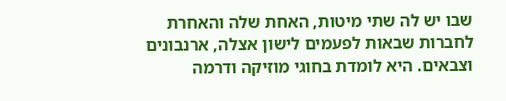שבו יש לה שתי מיטות, האחת שלה והאחרת לחברות שבאות לפעמים לישון אצלה, ארנבונים וצבאים. היא לומדת בחוגי מוזיקה ודרמה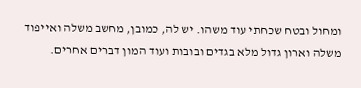ומחול ובטח שכחתי עוד משהו. יש לה, כמובן, מחשב משלה ואייפוד משלה וארון גדול מלא בגדים ובובות ועוד המון דברים אחרים.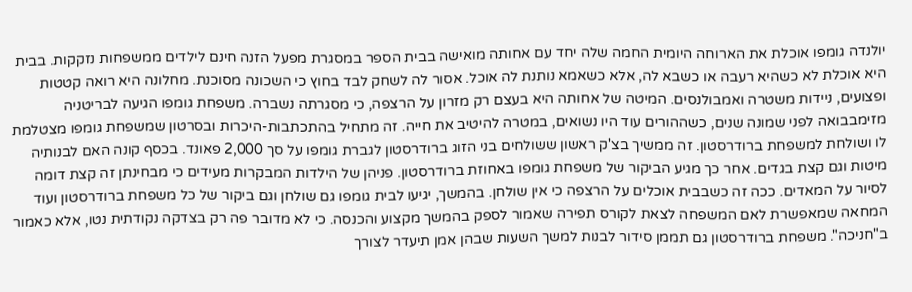יולנדה גומפו אוכלת את הארוחה היומית החמה שלה יחד עם אחותה מואישה בבית הספר במסגרת מפעל הזנה חינם לילדים ממשפחות נזקקות. בבית היא אוכלת לא כשהיא רעבה או כשבא לה, אלא כשאמא נותנת לה אוכל. אסור לה לשחק לבד בחוץ כי השכונה מסוכנת. מחלונה היא רואה קטטות ופצועים, ניידות משטרה ואמבולנסים. המיטה של אחותה היא בעצם רק מזרון על הרצפה, כי מסגרתה נשברה. משפחת גומפו הגיעה לבריטניה מזימבבואה לפני שמונה שנים, כשההורים עוד היו נשואים, במטרה להיטיב את חייה. זה מתחיל בהתכתבות-היכרות ובסרטון שמשפחת גומפו מצטלמת לו ושולחת למשפחת ברודרסטון. זה ממשיך בצ'ק ראשון ששולחים בני הזוג ברודרסטון לגברת גומפו על סך 2,000 פאונד. בכסף קונה האם לבנותיה מיטות וגם קצת בגדים. אחר כך מגיע הביקור של משפחת גומפו באחוזת ברודרסטון. פניהן של הילדות המבקרות מעידים כי מבחינתן זה קצת דומה לסיור על המאדים. ככה זה כשבבית אוכלים על הרצפה כי אין שולחן. בהמשך, יגיעו לבית גומפו גם שולחן וגם ביקור של כל משפחת ברודרסטון ועוד המחאה שמאפשרת לאם המשפחה לצאת לקורס תפירה שאמור לספק בהמשך מקצוע והכנסה. כי לא מדובר פה רק בצדקה נקודתית נטו, אלא כאמור ב"חניכה". משפחת ברודרסטון גם תממן סידור לבנות למשך השעות שבהן אמן תיעדר לצורך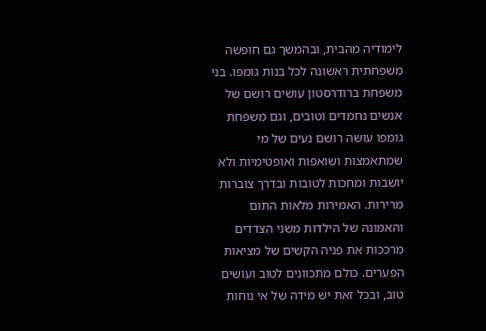לימודיה מהבית, ובהמשך גם חופשה משפחתית ראשונה לכל בנות גומפו. בני משפחת ברודרסטון עושים רושם של אנשים נחמדים וטובים, וגם משפחת גומפו עושה רושם נעים של מי שמתאמצות ושואפות ואופטימיות ולא יושבות ומחכות לטובות ובדרך צוברות מרירות. האמירות מלאות התום והאמונה של הילדות משני הצדדים מרככות את פניה הקשים של מציאות הפערים. כולם מתכוונים לטוב ועושים טוב, ובכל זאת יש מידה של אי נוחות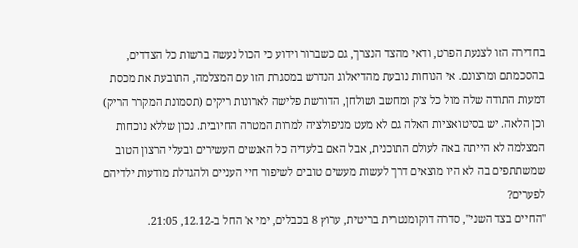בחדירה הזו לצנעת הפרט, ודאי מהצד הנצרך, גם כשברור וידוע כי הכול נעשה ברשות כל הצדדים, בהסכמתם ומרצונם. אי הנוחות נובעת מהדיאלוג הנדרש במסגרת הזו עם המצלמה, התובעת את מכסת דמעות התודה שלה מול כל צ'ק ומחשב ושולחן, הדורשת פלישה לארונות ריקים (תסמונת המקרר הריק) וכן הלאה. יש בסיטואציות האלה גם לא מעט מניפולציה למרות המטרה החיובית. נכון שללא נוכחות המצלמה לא הייתה באה לעולם התוכנית, אבל האם בלעדיה כל האנשים העשירים ובעלי הרצון הטוב שמשתתפים בה לא היו מוצאים דרך לעשות מעשים טובים לשיפור חיי העניים ולהגדלת מודעות ילדיהם לפערים?
"החיים בצד השני", סדרה דוקומנטרית בריטית, ערוץ 8 בכבלים, ימי א' החל ב-12.12, 21:05.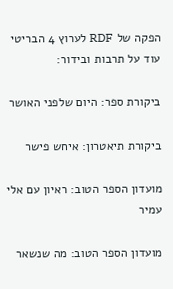הפקה של RDF לערוץ 4 הבריטי עוד על תרבות ובידור:

ביקורת ספר: היום שלפני האושר

ביקורת תיאטרון: איחש פישר

מועדון הספר הטוב: ראיון עם אלי עמיר

מועדון הספר הטוב: מה שנשאר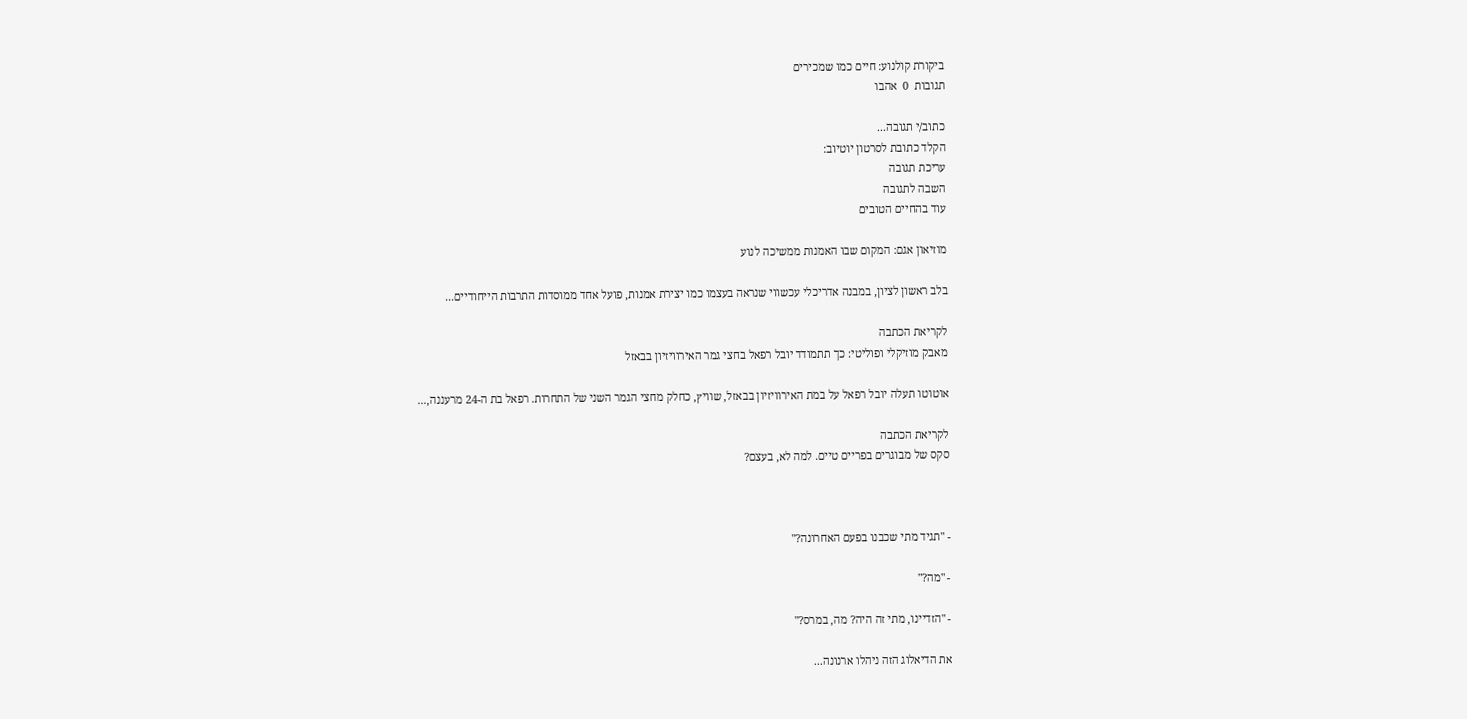ביקורת קולנוע: חיים כמו שמכירים
תגובות  0  אהבו

כתוב/י תגובה...
הקלד כתובת לסרטון יוטיוב:
עריכת תגובה
השבה לתגובה
עוד בהחיים הטובים

מוזיאון אגם: המקום שבו האמנות ממשיכה לנוע

בלב ראשון לציון, במבנה אדריכלי עכשווי שנראה בעצמו כמו יצירת אמנות, פועל אחד ממוסדות התרבות הייחודיים...

לקריאת הכתבה
מאבק מוזיקלי ופוליטי: כך תתמודד יובל רפאל בחצי גמר האירוויזיון בבאזל

אוטוטו תעלה יובל רפאל על במת האירוויזיון בבאזל, שוויץ, כחלק מחצי הגמר השני של התחרות. רפאל בת ה-24 מרעננה,...

לקריאת הכתבה
סקס של מבוגרים בפריים טיים. למה לא, בעצם?



- "תגיד מתי שכבנו בפעם האחרונה?"

- "מה?"

- "הזדיינו, מתי זה היה? מה, במרס?"

את הדיאלוג הזה ניהלו ארנונה...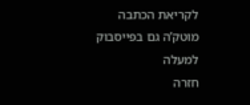לקריאת הכתבה
מוטק’ה גם בפייסבוק
למעלה
חזרה